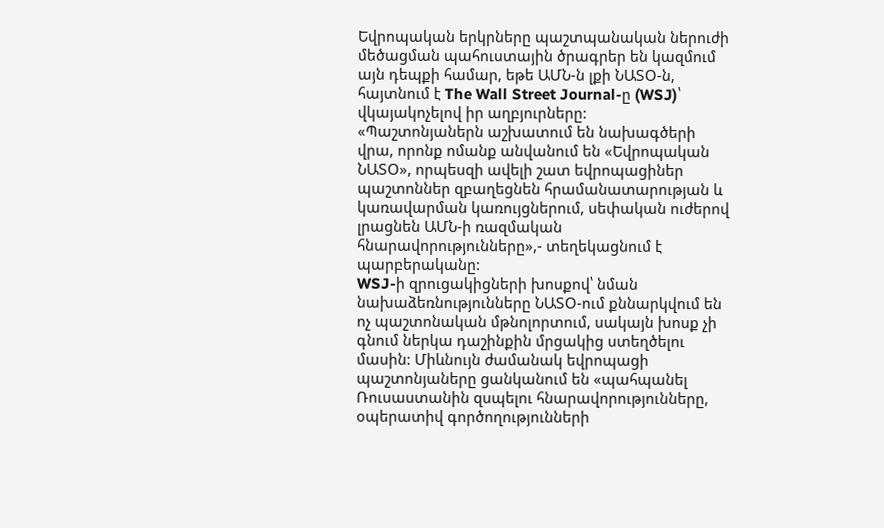Եվրոպական երկրները պաշտպանական ներուժի մեծացման պահուստային ծրագրեր են կազմում այն դեպքի համար, եթե ԱՄՆ-ն լքի ՆԱՏՕ-ն, հայտնում է The Wall Street Journal-ը (WSJ)՝ վկայակոչելով իր աղբյուրները:
«Պաշտոնյաներն աշխատում են նախագծերի վրա, որոնք ոմանք անվանում են «Եվրոպական ՆԱՏՕ», որպեսզի ավելի շատ եվրոպացիներ պաշտոններ զբաղեցնեն հրամանատարության և կառավարման կառույցներում, սեփական ուժերով լրացնեն ԱՄՆ-ի ռազմական հնարավորությունները»,- տեղեկացնում է պարբերականը:
WSJ-ի զրուցակիցների խոսքով՝ նման նախաձեռնությունները ՆԱՏՕ-ում քննարկվում են ոչ պաշտոնական մթնոլորտում, սակայն խոսք չի գնում ներկա դաշինքին մրցակից ստեղծելու մասին: Միևնույն ժամանակ եվրոպացի պաշտոնյաները ցանկանում են «պահպանել Ռուսաստանին զսպելու հնարավորությունները, օպերատիվ գործողությունների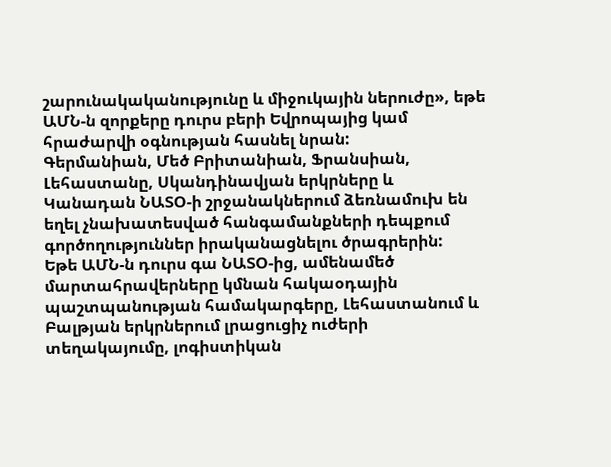շարունակականությունը և միջուկային ներուժը», եթե ԱՄՆ-ն զորքերը դուրս բերի Եվրոպայից կամ հրաժարվի օգնության հասնել նրան:
Գերմանիան, Մեծ Բրիտանիան, Ֆրանսիան, Լեհաստանը, Սկանդինավյան երկրները և Կանադան ՆԱՏՕ-ի շրջանակներում ձեռնամուխ են եղել չնախատեսված հանգամանքների դեպքում գործողություններ իրականացնելու ծրագրերին:
Եթե ԱՄՆ-ն դուրս գա ՆԱՏՕ-ից, ամենամեծ մարտահրավերները կմնան հակաօդային պաշտպանության համակարգերը, Լեհաստանում և Բալթյան երկրներում լրացուցիչ ուժերի տեղակայումը, լոգիստիկան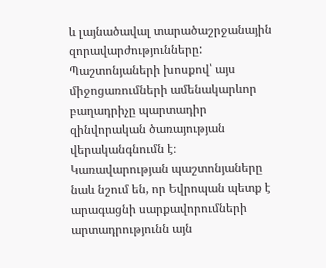և լայնածավալ տարածաշրջանային զորավարժությունները: Պաշտոնյաների խոսքով՝ այս միջոցառումների ամենակարևոր բաղադրիչը պարտադիր զինվորական ծառայության վերականգնումն է։
Կառավարության պաշտոնյաները նաև նշում են, որ Եվրոպան պետք է արագացնի սարքավորումների արտադրությունն այն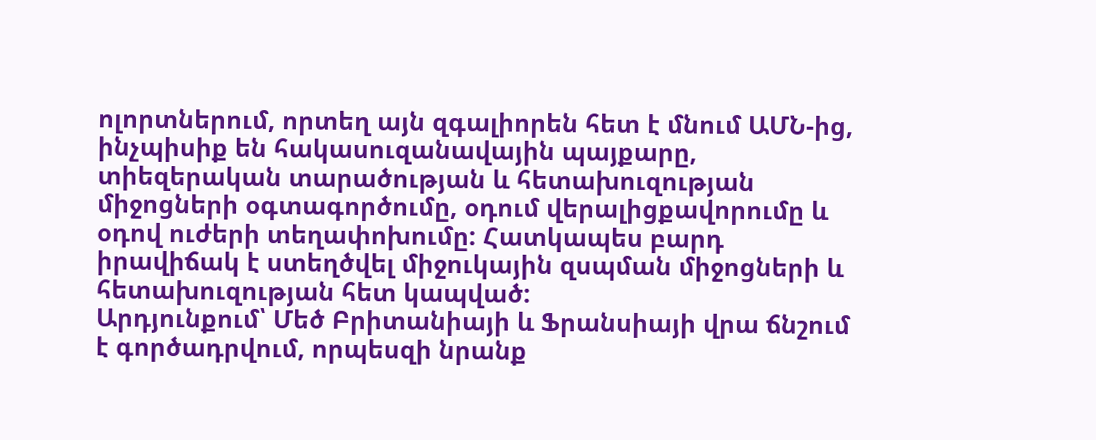ոլորտներում, որտեղ այն զգալիորեն հետ է մնում ԱՄՆ-ից, ինչպիսիք են հակասուզանավային պայքարը, տիեզերական տարածության և հետախուզության միջոցների օգտագործումը, օդում վերալիցքավորումը և օդով ուժերի տեղափոխումը: Հատկապես բարդ իրավիճակ է ստեղծվել միջուկային զսպման միջոցների և հետախուզության հետ կապված:
Արդյունքում՝ Մեծ Բրիտանիայի և Ֆրանսիայի վրա ճնշում է գործադրվում, որպեսզի նրանք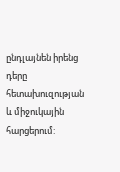ընդլայնեն իրենց դերը հետախուզության և միջուկային հարցերում: